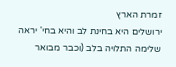זמרת הארץ
ירושלים היא בחינת לב והיא בחי' יראה שלימה התלויה בלב (וכבר מבואר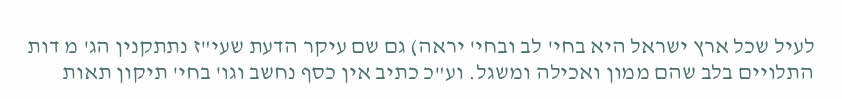לעיל שכל ארץ ישראל היא בחי' לב ובחי' יראה) גם שם עיקר הדעת שעי"ז נתתקנין הג' מ דות התלויים בלב שהם ממון ואכילה ומשגל. וע"כ כתיב אין כסף נחשב וגו' בחי' תיקון תאות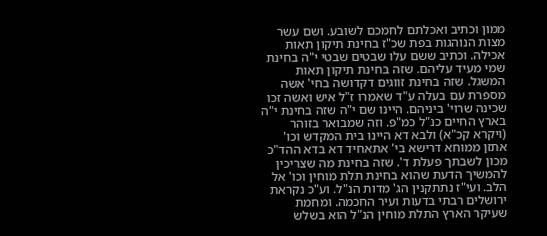ממון וכתיב ואכלתם לחמכם לשובע. ושם עשר מצות הנוהגות בפת שכ"ז בחינת תיקון תאות אכילה. וכתיב ששם עלו שבטים שבטי י"ה בחינת שמי מעיד עליהם. שזה בחינת תיקון תאות המשגל. שזה בחינת זווגים דקדושה בחי' אשה מספרת עם בעלה ע"ד שאמרו ז"ל איש ואשה זכו שכינה שרוי' ביניהם. היינו שם י"ה שזה בחינת י"ה בארץ החיים כנ"ל כמ"פ. וזה שמבואר בזוהר (ויקרא קכ"א) ולבא דא היינו בית המקדש וכו' אתזן ממוחא דרישא בי' אתאחיד דא בדא ההד"כ מכון לשבתך פעלת ד'. שזה בחינת מה שצריכין להמשיך הדעת שהוא בחינת תלת מוחין וכו' אל הלב. ועי"ז נתתקנין הג' מדות הנ"ל. וע"כ נקראת ירושלים רבתי בדעות ועיר החכמה. ומחמת שעיקר הארץ התלת מוחין הנ"ל הוא בשלש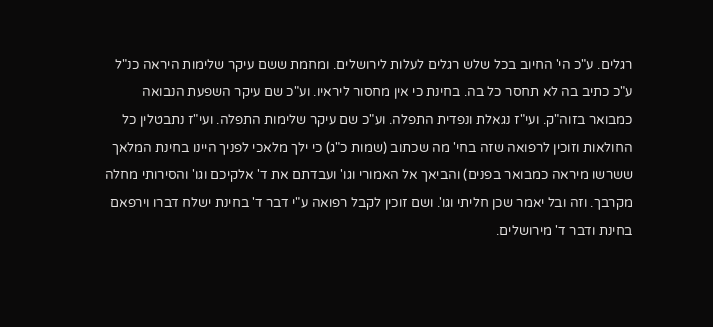רגלים. ע"כ הי' החיוב בכל שלש רגלים לעלות לירושלים. ומחמת ששם עיקר שלימות היראה כנ"ל ע"כ כתיב בה לא תחסר כל בה. בחינת כי אין מחסור ליראיו. וע"כ שם עיקר השפעת הנבואה כמבואר בזוה"ק. ועי"ז נגאלת ונפדית התפלה. וע"כ שם עיקר שלימות התפלה. ועי"ז נתבטלין כל החולאות וזוכין לרפואה שזה בחי' מה שכתוב (שמות כ"ג) כי ילך מלאכי לפניך היינו בחינת המלאך ששרשו מיראה כמבואר בפנים) והביאך אל האמורי וגו' ועבדתם את ד' אלקיכם וגו' והסירותי מחלה מקרבך. וזה ובל יאמר שכן חליתי וגו'. ושם זוכין לקבל רפואה ע"י דבר ד' בחינת ישלח דברו וירפאם בחינת ודבר ד' מירושלים.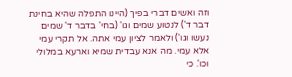וזה ואשים דברי בפיך (היינו התפלה שהיא בחינת דבר ד') לנטוע שמים וגו' (בחי' בדבר ד' שמים נעשו וגו') ולאמר לציון עמי אתה. אל תקרי עמי אלא עמי. מה אנא עבדית שמיא וארעא במלולי וכו'. כי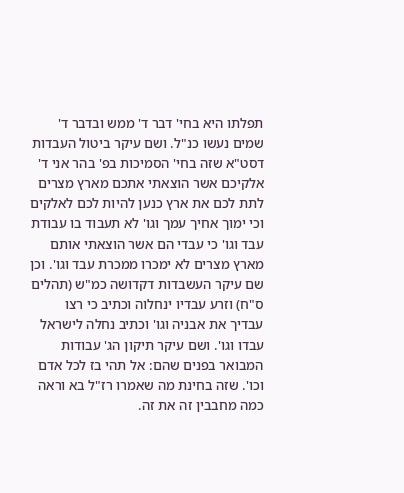תפלתו היא בחי' דבר ד' ממש ובדבר ד' שמים נעשו כנ"ל. ושם עיקר ביטול העבדות דסט"א שזה בחי' הסמיכות בפ' בהר אני ד' אלקיכם אשר הוצאתי אתכם מארץ מצרים לתת לכם את ארץ כנען להיות לכם לאלקים וכי ימוך אחיך עמך וגו' לא תעבוד בו עבודת עבד וגו' כי עבדי הם אשר הוצאתי אותם מארץ מצרים לא ימכרו ממכרת עבד וגו'. וכן שם עיקר העשבדות דקדושה כמ"ש (תהלים ס"ח) וזרע עבדיו ינחלוה וכתיב כי רצו עבדיך את אבניה וגו' וכתיב נחלה לישראל עבדו וגו'. ושם עיקר תיקון הג' עבודות המבואר בפנים שהם: אל תהי בז לכל אדם וכו'. שזה בחינת מה שאמרו רז"ל בא וראה כמה מחבבין זה את זה.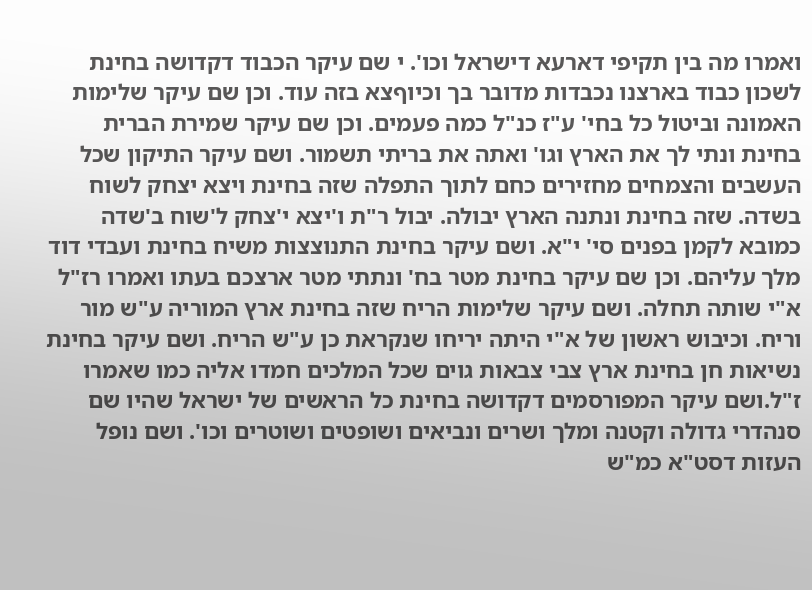ואמרו מה בין תקיפי דארעא דישראל וכו'. י שם עיקר הכבוד דקדושה בחינת לשכון כבוד בארצנו נכבדות מדובר בך וכיוףצא בזה עוד. וכן שם עיקר שלימות האמונה וביטול כל בחי' ע"ז כנ"ל כמה פעמים. וכן שם עיקר שמירת הברית בחינת ונתי לך את הארץ וגו' ואתה את בריתי תשמור. ושם עיקר התיקון שכל העשבים והצמחים מחזירים כחם לתוך התפלה שזה בחינת ויצא יצחק לשוח בשדה. שזה בחינת ונתנה הארץ יבולה. יבול ר"ת ו'יצא י'צחק ל'שוח ב'שדה כמובא לקמן בפנים סי' י"א. ושם עיקר בחינת התנוצצות משיח בחינת ועבדי דוד מלך עליהם. וכן שם עיקר בחינת מטר בח' ונתתי מטר ארצכם בעתו ואמרו רז"ל א"י שותה תחלה. ושם עיקר שלימות הריח שזה בחינת ארץ המוריה ע"ש מור וריח. וכיבוש ראשון של א"י היתה יריחו שנקראת כן ע"ש הריח. ושם עיקר בחינת נשיאות חן בחינת ארץ צבי צבאות גוים שכל המלכים חמדו אליה כמו שאמרו ז"ל.ושם עיקר המפורסמים דקדושה בחינת כל הראשים של ישראל שהיו שם סנהדרי גדולה וקטנה ומלך ושרים ונביאים ושופטים ושוטרים וכו'. ושם נופל העזות דסט"א כמ"ש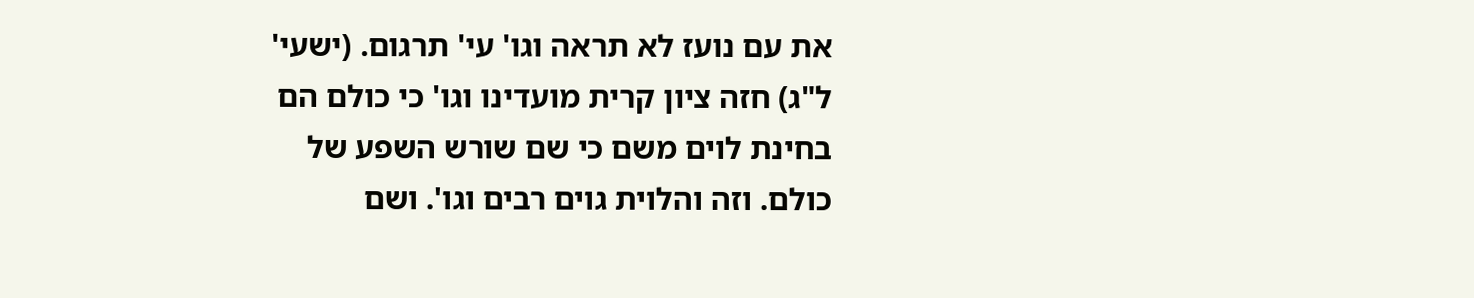את עם נועז לא תראה וגו' עי' תרגום. (ישעי' ל"ג) חזה ציון קרית מועדינו וגו' כי כולם הם בחינת לוים משם כי שם שורש השפע של כולם. וזה והלוית גוים רבים וגו'. ושם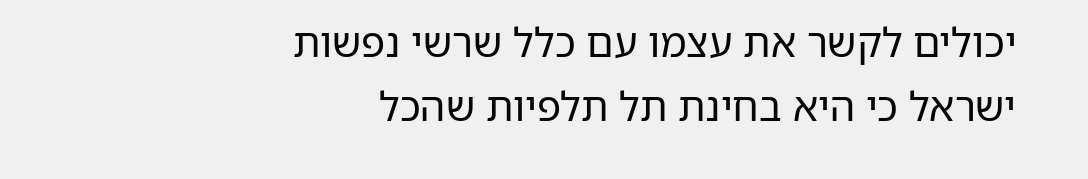יכולים לקשר את עצמו עם כלל שרשי נפשות ישראל כי היא בחינת תל תלפיות שהכל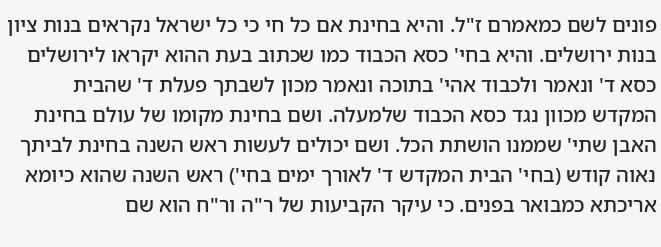פונים לשם כמאמרם ז"ל. והיא בחינת אם כל חי כי כל ישראל נקראים בנות ציון בנות ירושלים. והיא בחי' כסא הכבוד כמו שכתוב בעת ההוא יקראו לירושלים כסא ד' ונאמר ולכבוד אהי' בתוכה ונאמר מכון לשבתך פעלת ד' שהבית המקדש מכוון נגד כסא הכבוד שלמעלה. ושם בחינת מקומו של עולם בחינת האבן שתי' שממנו הושתת הכל. ושם יכולים לעשות ראש השנה בחינת לביתך נאוה קודש (בחי' הבית המקדש ד' לאורך ימים בחי') ראש השנה שהוא כיומא אריכתא כמבואר בפנים. כי עיקר הקביעות של ר"ה ור"ח הוא שם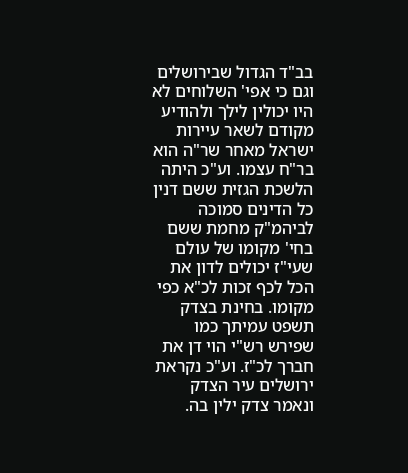בב"ד הגדול שבירושלים וגם כי אפי' השלוחים לא היו יכולין לילך ולהודיע מקודם לשאר עיירות ישראל מאחר שר"ה הוא בר"ח עצמו. וע"כ היתה הלשכת הגזית ששם דנין כל הדינים סמוכה לביהמ"ק מחמת ששם בחי' מקומו של עולם שעי"ז יכולים לדון את הכל לכף זכות לכ"א כפי מקומו. בחינת בצדק תשפט עמיתך כמו שפירש רש"י הוי דן את חברך לכ"ז. וע"כ נקראת ירושלים עיר הצדק ונאמר צדק ילין בה.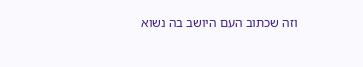וזה שכתוב העם היושב בה נשוא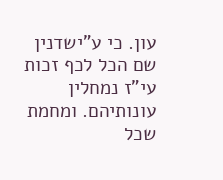עון. כי ע"ישדנין שם הכל לכף זכות עי"ז נמחלין עונותיהם. ומחמת שכל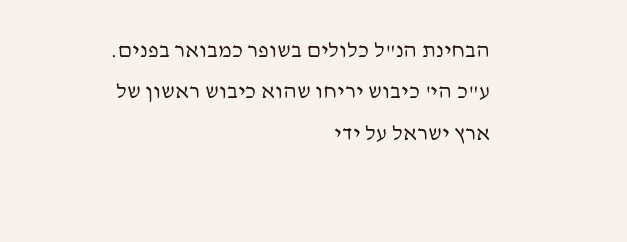הבחינת הנ"ל כלולים בשופר כמבואר בפנים. ע"כ הי' כיבוש יריחו שהוא כיבוש ראשון של ארץ ישראל על ידי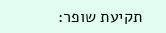תקיעת שופר: